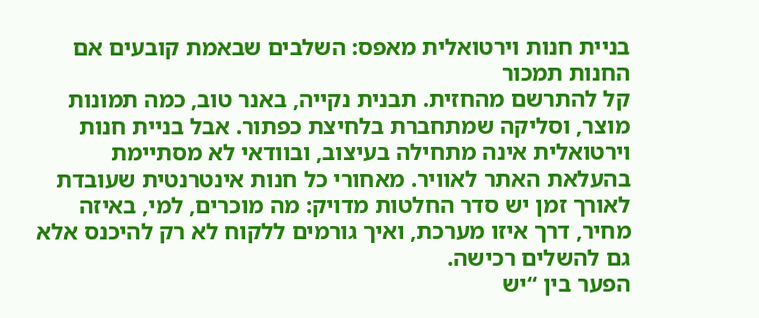בניית חנות וירטואלית מאפס: השלבים שבאמת קובעים אם החנות תמכור
קל להתרשם מהחזית. תבנית נקייה, באנר טוב, כמה תמונות מוצר, וסליקה שמתחברת בלחיצת כפתור. אבל בניית חנות וירטואלית אינה מתחילה בעיצוב, ובוודאי לא מסתיימת בהעלאת האתר לאוויר. מאחורי כל חנות אינטרנטית שעובדת לאורך זמן יש סדר החלטות מדויק: מה מוכרים, למי, באיזה מחיר, דרך איזו מערכת, ואיך גורמים ללקוח לא רק להיכנס אלא גם להשלים רכישה.
הפער בין “יש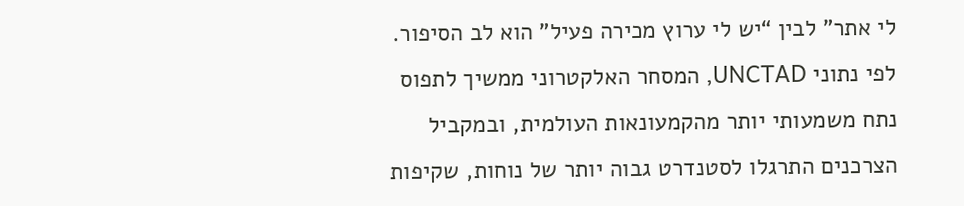לי אתר” לבין “יש לי ערוץ מכירה פעיל” הוא לב הסיפור. לפי נתוני UNCTAD, המסחר האלקטרוני ממשיך לתפוס נתח משמעותי יותר מהקמעונאות העולמית, ובמקביל הצרכנים התרגלו לסטנדרט גבוה יותר של נוחות, שקיפות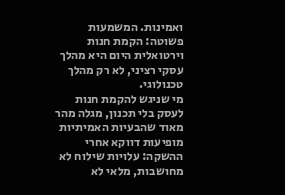ואמינות. המשמעות פשוטה: הקמת חנות וירטואלית היום היא מהלך עסקי רציני, לא רק מהלך טכנולוגי.
מי שניגש להקמת חנות לעסק בלי תכנון, מגלה מהר מאוד שהבעיות האמיתיות מופיעות דווקא אחרי ההשקה: עלויות שילוח לא מחושבות, מלאי לא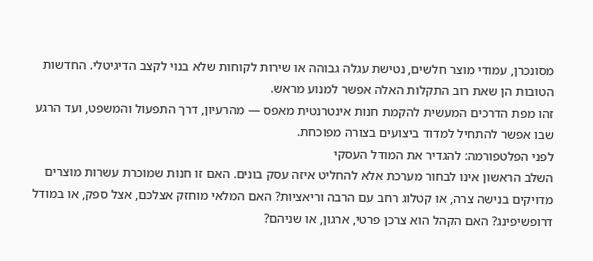מסונכרן, עמודי מוצר חלשים, נטישת עגלה גבוהה או שירות לקוחות שלא בנוי לקצב הדיגיטלי. החדשות הטובות הן שאת רוב התקלות האלה אפשר למנוע מראש.
זהו מפת הדרכים המעשית להקמת חנות אינטרנטית מאפס — מהרעיון, דרך התפעול והמשפט, ועד הרגע שבו אפשר להתחיל למדוד ביצועים בצורה מפוכחת.
לפני הפלטפורמה: להגדיר את המודל העסקי
השלב הראשון אינו לבחור מערכת אלא להחליט איזה עסק בונים. האם זו חנות שמוכרת עשרות מוצרים מדויקים בנישה צרה, או קטלוג רחב עם הרבה וריאציות? האם המלאי מוחזק אצלכם, אצל ספק, או במודל דרופשיפינג? האם הקהל הוא צרכן פרטי, ארגון, או שניהם?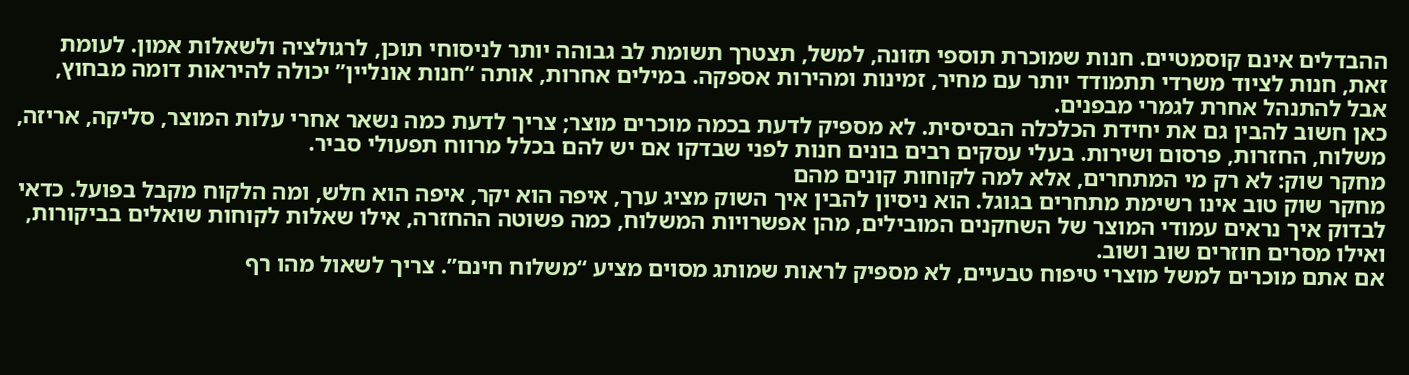ההבדלים אינם קוסמטיים. חנות שמוכרת תוספי תזונה, למשל, תצטרך תשומת לב גבוהה יותר לניסוחי תוכן, לרגולציה ולשאלות אמון. לעומת זאת, חנות לציוד משרדי תתמודד יותר עם מחיר, זמינות ומהירות אספקה. במילים אחרות, אותה “חנות אונליין” יכולה להיראות דומה מבחוץ, אבל להתנהל אחרת לגמרי מבפנים.
כאן חשוב להבין גם את יחידת הכלכלה הבסיסית. לא מספיק לדעת בכמה מוכרים מוצר; צריך לדעת כמה נשאר אחרי עלות המוצר, סליקה, אריזה, משלוח, החזרות, פרסום ושירות. בעלי עסקים רבים בונים חנות לפני שבדקו אם יש להם בכלל מרווח תפעולי סביר.
מחקר שוק: לא רק מי המתחרים, אלא למה לקוחות קונים מהם
מחקר שוק טוב אינו רשימת מתחרים בגוגל. הוא ניסיון להבין איך השוק מציג ערך, איפה הוא יקר, איפה הוא חלש, ומה הלקוח מקבל בפועל. כדאי לבדוק איך נראים עמודי המוצר של השחקנים המובילים, מהן אפשרויות המשלוח, כמה פשוטה ההחזרה, אילו שאלות לקוחות שואלים בביקורות, ואילו מסרים חוזרים שוב ושוב.
אם אתם מוכרים למשל מוצרי טיפוח טבעיים, לא מספיק לראות שמותג מסוים מציע “משלוח חינם”. צריך לשאול מהו רף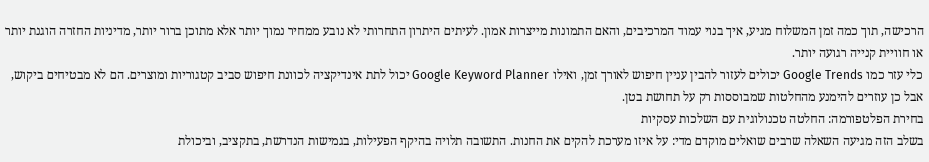הרכישה, תוך כמה זמן המשלוח מגיע, איך בנוי עמוד המרכיבים, והאם התמונות מייצרות אמון. לעיתים היתרון התחרותי לא נובע ממחיר נמוך יותר אלא מתוכן ברור יותר, מדיניות החזרה הוגנת יותר או חוויית קנייה רגועה יותר.
כלי עזר כמו Google Trends יכולים לעזור להבין עניין חיפוש לאורך זמן, ואילו Google Keyword Planner יכול לתת אינדיקציה לכוונת חיפוש סביב קטגוריות ומוצרים. הם לא מבטיחים ביקוש, אבל כן עוזרים להימנע מהחלטות שמבוססות רק על תחושת בטן.
בחירת הפלטפורמה: החלטה טכנולוגית עם השלכות עסקיות
בשלב הזה מגיעה השאלה שרבים שואלים מוקדם מדי: על איזו מערכת להקים את החנות. התשובה תלויה בהיקף הפעילות, בגמישות הנדרשת, בתקציב, וביכולת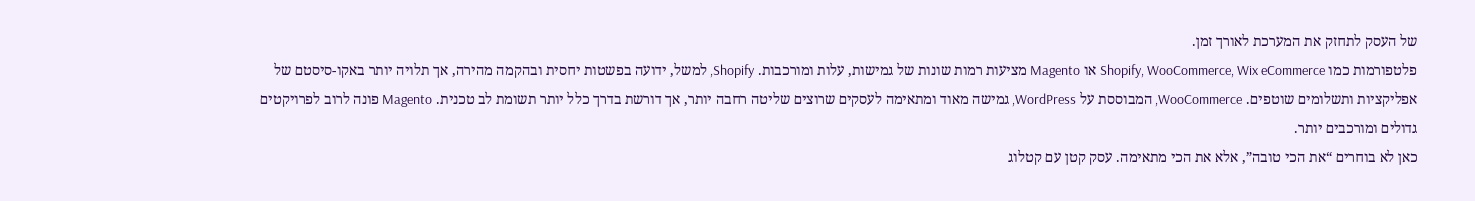של העסק לתחזק את המערכת לאורך זמן.
פלטפורמות כמו Shopify, WooCommerce, Wix eCommerce או Magento מציעות רמות שונות של גמישות, עלות ומורכבות. Shopify, למשל, ידועה בפשטות יחסית ובהקמה מהירה, אך תלויה יותר באקו-סיסטם של אפליקציות ותשלומים שוטפים. WooCommerce, המבוססת על WordPress, גמישה מאוד ומתאימה לעסקים שרוצים שליטה רחבה יותר, אך דורשת בדרך כלל יותר תשומת לב טכנית. Magento פונה לרוב לפרויקטים גדולים ומורכבים יותר.
כאן לא בוחרים “את הכי טובה”, אלא את הכי מתאימה. עסק קטן עם קטלוג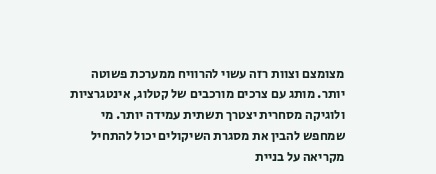מצומצם וצוות רזה עשוי להרוויח ממערכת פשוטה יותר. מותג עם צרכים מורכבים של קטלוג, אינטגרציות ולוגיקה מסחרית יצטרך תשתית עמידה יותר. מי שמחפש להבין את מסגרת השיקולים יכול להתחיל מקריאה על בניית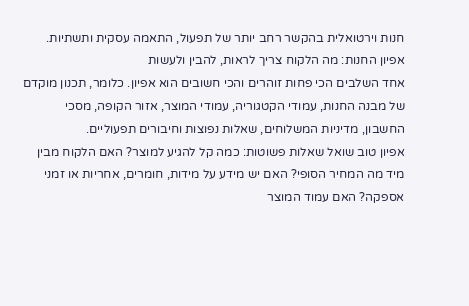חנות וירטואלית בהקשר רחב יותר של תפעול, התאמה עסקית ותשתיות.
אפיון החנות: מה הלקוח צריך לראות, להבין ולעשות
אחד השלבים הכי פחות זוהרים והכי חשובים הוא אפיון. כלומר, תכנון מוקדם של מבנה החנות, עמודי הקטגוריה, עמודי המוצר, אזור הקופה, מסכי החשבון, מדיניות המשלוחים, שאלות נפוצות וחיבורים תפעוליים.
אפיון טוב שואל שאלות פשוטות: כמה קל להגיע למוצר? האם הלקוח מבין מיד מה המחיר הסופי? האם יש מידע על מידות, חומרים, אחריות או זמני אספקה? האם עמוד המוצר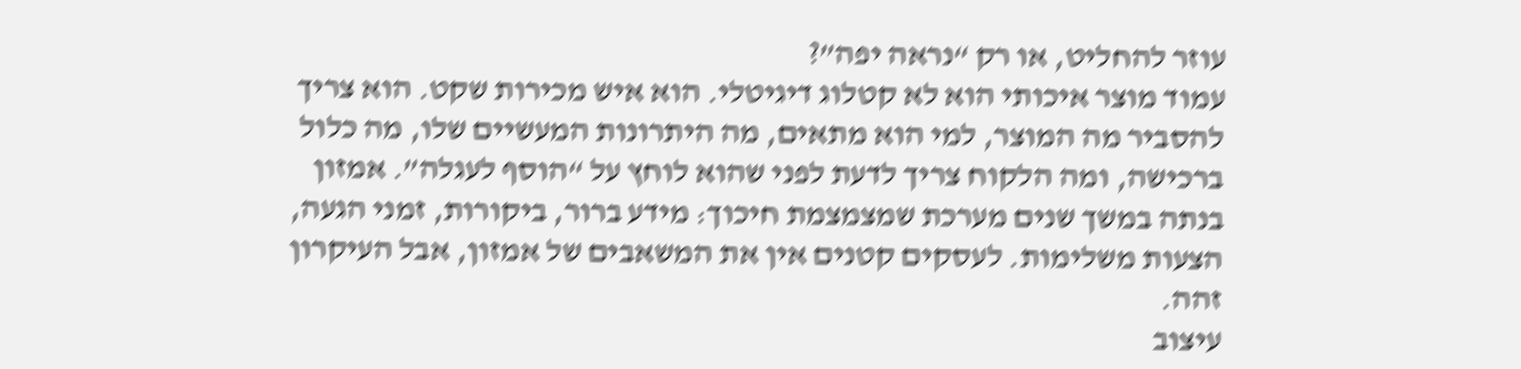עוזר להחליט, או רק “נראה יפה”?
עמוד מוצר איכותי הוא לא קטלוג דיגיטלי. הוא איש מכירות שקט. הוא צריך להסביר מה המוצר, למי הוא מתאים, מה היתרונות המעשיים שלו, מה כלול ברכישה, ומה הלקוח צריך לדעת לפני שהוא לוחץ על “הוסף לעגלה”. אמזון בנתה במשך שנים מערכת שמצמצמת חיכוך: מידע ברור, ביקורות, זמני הגעה, הצעות משלימות. לעסקים קטנים אין את המשאבים של אמזון, אבל העיקרון זהה.
עיצוב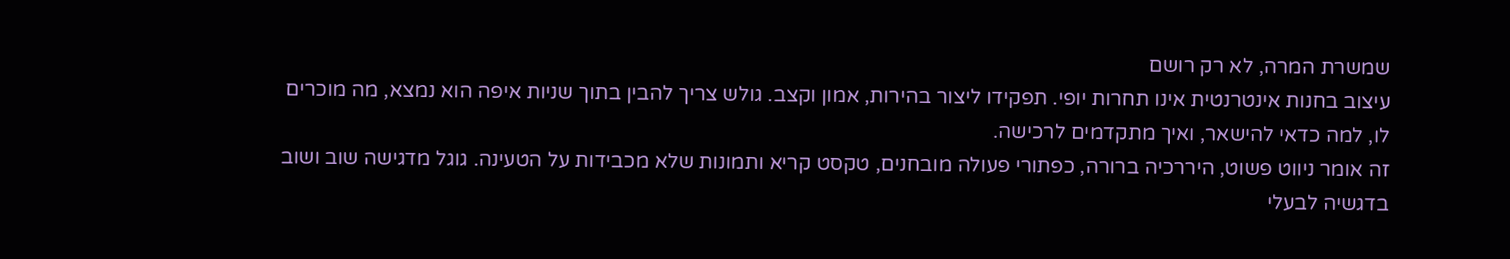שמשרת המרה, לא רק רושם
עיצוב בחנות אינטרנטית אינו תחרות יופי. תפקידו ליצור בהירות, אמון וקצב. גולש צריך להבין בתוך שניות איפה הוא נמצא, מה מוכרים לו, למה כדאי להישאר, ואיך מתקדמים לרכישה.
זה אומר ניווט פשוט, היררכיה ברורה, כפתורי פעולה מובחנים, טקסט קריא ותמונות שלא מכבידות על הטעינה. גוגל מדגישה שוב ושוב בדגשיה לבעלי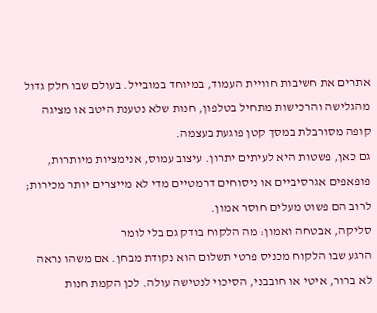אתרים את חשיבות חוויית העמוד, במיוחד במובייל. בעולם שבו חלק גדול מהגלישה והרכישות מתחיל בטלפון, חנות שלא נטענת היטב או מציגה קופה מסורבלת במסך קטן פוגעת בעצמה.
גם כאן, פשטות היא לעיתים יתרון. עיצוב עמוס, אנימציות מיותרות, פופאפים אגרסיביים או ניסוחים דרמטיים מדי לא מייצרים יותר מכירות; לרוב הם פשוט מעלים חוסר אמון.
סליקה, אבטחה ואמון: מה הלקוח בודק גם בלי לומר
הרגע שבו הלקוח מכניס פרטי תשלום הוא נקודת מבחן. אם משהו נראה לא ברור, איטי או חובבני, הסיכוי לנטישה עולה. לכן הקמת חנות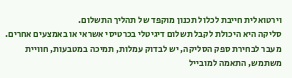וירטואלית חייבת לכלול תכנון מוקפד של תהליך התשלום.
סליקה היא היכולת לקבל תשלום דיגיטלי בכרטיסי אשראי או באמצעים אחרים. מעבר לבחירת ספק הסליקה, יש לבדוק עמלות, תמיכה במטבעות, חוויית משתמש, התאמה למובייל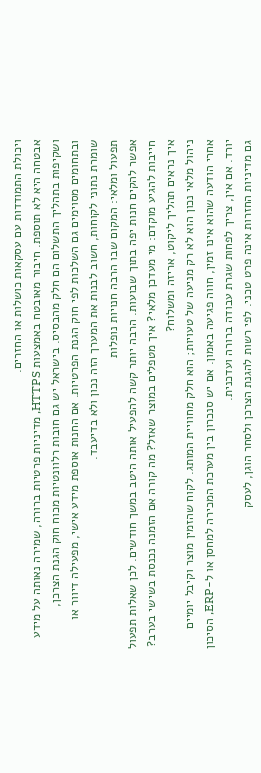ויכולת התמודדות עם עסקאות כושלות או החזרים.
אבטחה היא לא תוספת. חיבור מאובטח באמצעות HTTPS, מדיניות פרטיות ברורה, שמירה נאותה על מידע ושקיפות בתהליך התשלום הם חלק מהבסיס. בישראל יש גם חובות רלוונטיות מכוח חוק הגנת הצרכן, ובתחומים מסוימים גם השלכות לפי חוק הגנת הפרטיות. אם החנות אוספת מידע אישי, מפעילה דיוור או שומרת נתוני לקוחות, חשוב לבנות את המערך הזה נכון ולא בדיעבד.
תפעול ומלאי: המקום שבו הרבה חנויות נופלות
אפשר להקים חנות יפה בתוך שבועות. הרבה יותר קשה להפעיל אותה היטב במשך חודשים. לכן שאלות תפעול חייבות להגיע מוקדם: מי מעדכן מלאי? איך מטפלים במוצר שאזל? מה קורה אם הזמנה נכנסת בשישי בערב? איך נראים תהליך ליקוט, אריזה ומשלוח?
ניהול מלאי נכון הוא לא רק מניעה של טעויות; הוא חלק מחוויית המותג. לקוח שהזמין מוצר וקיבל יומיים אחרי הודעה שהוא אינו זמין, חווה פגיעה באמון. אם יש סנכרון בין מערכת המכירה למחסן או ל-ERP, הסיכון יורד. אם אין, צריך לפחות שגרת עבודה ברורה ועדכנית.
גם מדיניות החזרות אינה פרט טכני. לפי רשות להגנת הצרכן ולסחר הוגן, לעסק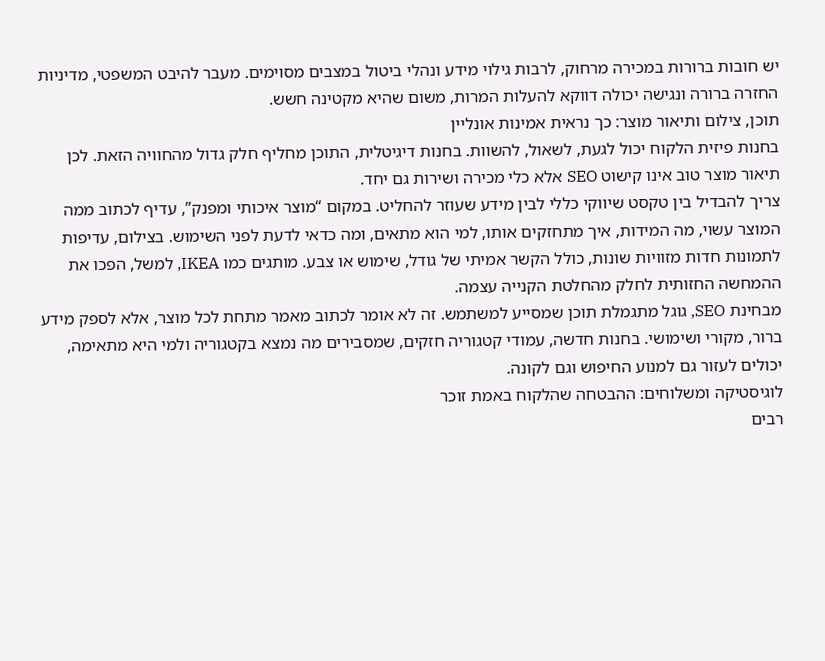יש חובות ברורות במכירה מרחוק, לרבות גילוי מידע ונהלי ביטול במצבים מסוימים. מעבר להיבט המשפטי, מדיניות החזרה ברורה ונגישה יכולה דווקא להעלות המרות, משום שהיא מקטינה חשש.
תוכן, צילום ותיאור מוצר: כך נראית אמינות אונליין
בחנות פיזית הלקוח יכול לגעת, לשאול, להשוות. בחנות דיגיטלית, התוכן מחליף חלק גדול מהחוויה הזאת. לכן תיאור מוצר טוב אינו קישוט SEO אלא כלי מכירה ושירות גם יחד.
צריך להבדיל בין טקסט שיווקי כללי לבין מידע שעוזר להחליט. במקום “מוצר איכותי ומפנק”, עדיף לכתוב ממה המוצר עשוי, מה המידות, איך מתחזקים אותו, למי הוא מתאים, ומה כדאי לדעת לפני השימוש. בצילום, עדיפות לתמונות חדות מזוויות שונות, כולל הקשר אמיתי של גודל, שימוש או צבע. מותגים כמו IKEA, למשל, הפכו את ההמחשה החזותית לחלק מהחלטת הקנייה עצמה.
מבחינת SEO, גוגל מתגמלת תוכן שמסייע למשתמש. זה לא אומר לכתוב מאמר מתחת לכל מוצר, אלא לספק מידע ברור, מקורי ושימושי. בחנות חדשה, עמודי קטגוריה חזקים, שמסבירים מה נמצא בקטגוריה ולמי היא מתאימה, יכולים לעזור גם למנוע החיפוש וגם לקונה.
לוגיסטיקה ומשלוחים: ההבטחה שהלקוח באמת זוכר
רבים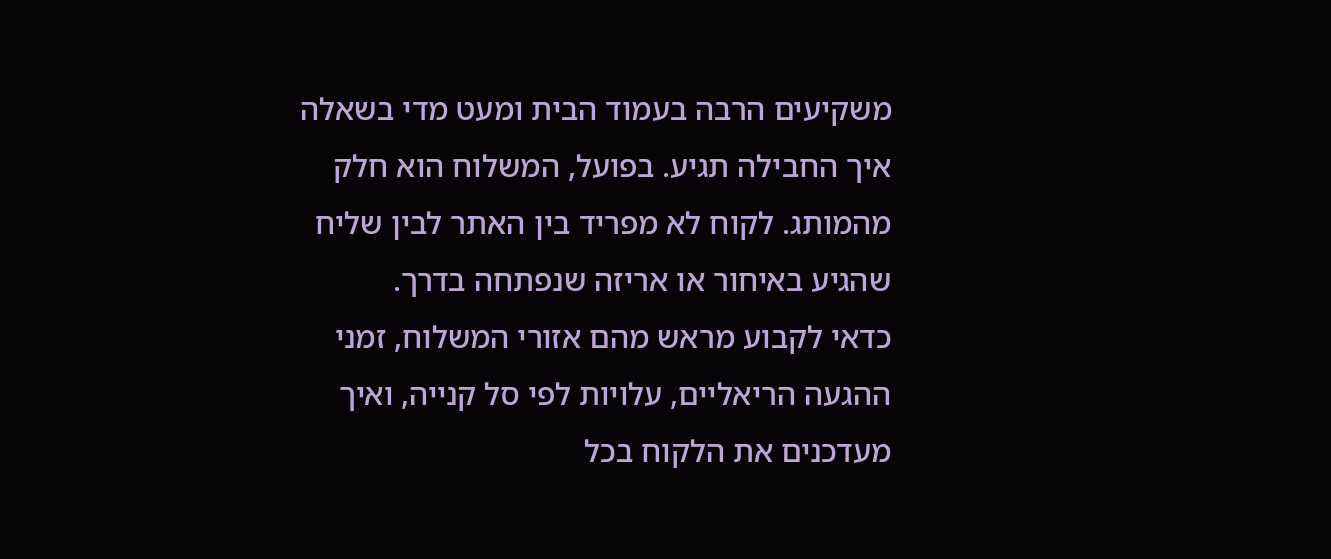משקיעים הרבה בעמוד הבית ומעט מדי בשאלה איך החבילה תגיע. בפועל, המשלוח הוא חלק מהמותג. לקוח לא מפריד בין האתר לבין שליח שהגיע באיחור או אריזה שנפתחה בדרך.
כדאי לקבוע מראש מהם אזורי המשלוח, זמני ההגעה הריאליים, עלויות לפי סל קנייה, ואיך מעדכנים את הלקוח בכל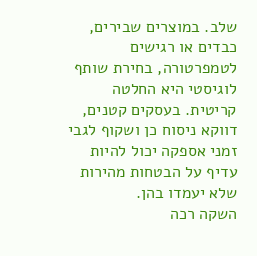שלב. במוצרים שבירים, כבדים או רגישים לטמפרטורה, בחירת שותף לוגיסטי היא החלטה קריטית. בעסקים קטנים, דווקא ניסוח כן ושקוף לגבי זמני אספקה יכול להיות עדיף על הבטחות מהירות שלא יעמדו בהן.
השקה רכה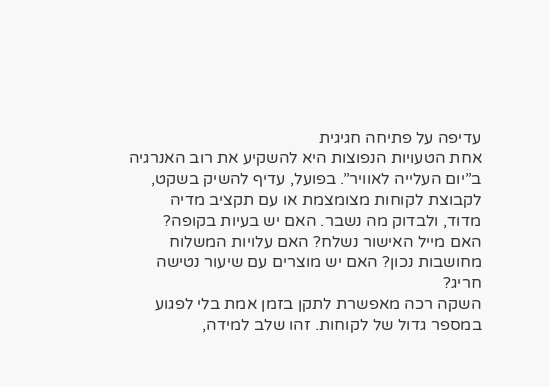עדיפה על פתיחה חגיגית
אחת הטעויות הנפוצות היא להשקיע את רוב האנרגיה ב”יום העלייה לאוויר”. בפועל, עדיף להשיק בשקט, לקבוצת לקוחות מצומצמת או עם תקציב מדיה מדוד, ולבדוק מה נשבר. האם יש בעיות בקופה? האם מייל האישור נשלח? האם עלויות המשלוח מחושבות נכון? האם יש מוצרים עם שיעור נטישה חריג?
השקה רכה מאפשרת לתקן בזמן אמת בלי לפגוע במספר גדול של לקוחות. זהו שלב למידה,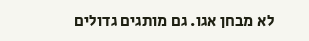לא מבחן אגו. גם מותגים גדולים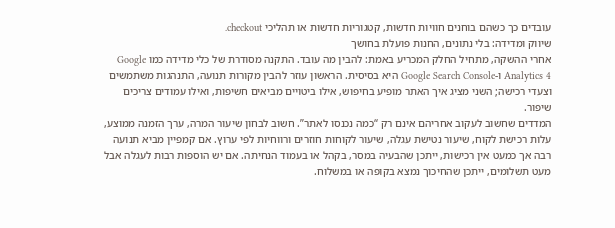עובדים כך כשהם בוחנים חוויות חדשות, קטגוריות חדשות או תהליכי checkout.
שיווק ומדידה: בלי נתונים, החנות פועלת בחושך
אחרי ההשקה, מתחיל החלק המכריע באמת: להבין מה עובד. התקנה מסודרת של כלי מדידה כמו Google Analytics 4 ו-Google Search Console היא בסיסית. הראשון עוזר להבין מקורות תנועה, התנהגות משתמשים וצעדי רכישה; השני מציג איך האתר מופיע בחיפוש, אילו ביטויים מביאים חשיפות, ואילו עמודים צריכים שיפור.
המדדים שחשוב לעקוב אחריהם אינם רק “כמה נכנסו לאתר”. חשוב לבחון שיעור המרה, ערך הזמנה ממוצע, עלות רכישת לקוח, שיעור נטישת עגלה, שיעור לקוחות חוזרים ורווחיות לפי ערוץ. אם קמפיין מביא תנועה רבה אך כמעט אין רכישות, ייתכן שהבעיה במסר, בקהל או בעמוד הנחיתה. אם יש הוספות רבות לעגלה אבל מעט תשלומים, ייתכן שהחיכוך נמצא בקופה או במשלוח.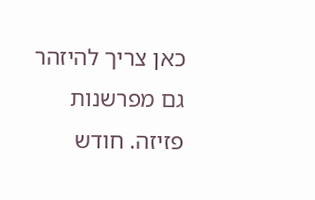כאן צריך להיזהר גם מפרשנות פזיזה. חודש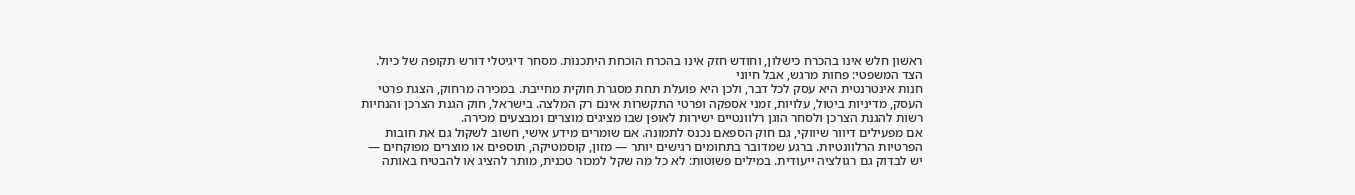ראשון חלש אינו בהכרח כישלון, וחודש חזק אינו בהכרח הוכחת היתכנות. מסחר דיגיטלי דורש תקופה של כיול.
הצד המשפטי: פחות מרגש, אבל חיוני
חנות אינטרנטית היא עסק לכל דבר, ולכן היא פועלת תחת מסגרת חוקית מחייבת. במכירה מרחוק, הצגת פרטי העסק, מדיניות ביטול, עלויות, זמני אספקה ופרטי התקשרות אינם רק המלצה. בישראל, חוק הגנת הצרכן והנחיות רשות להגנת הצרכן ולסחר הוגן רלוונטיים ישירות לאופן שבו מציגים מוצרים ומבצעים מכירה.
אם מפעילים דיוור שיווקי, גם חוק הספאם נכנס לתמונה. אם שומרים מידע אישי, חשוב לשקול גם את חובות הפרטיות הרלוונטיות. ברגע שמדובר בתחומים רגישים יותר — מזון, קוסמטיקה, תוספים או מוצרים מפוקחים — יש לבדוק גם רגולציה ייעודית. במילים פשוטות: לא כל מה שקל למכור טכנית, מותר להציג או להבטיח באותה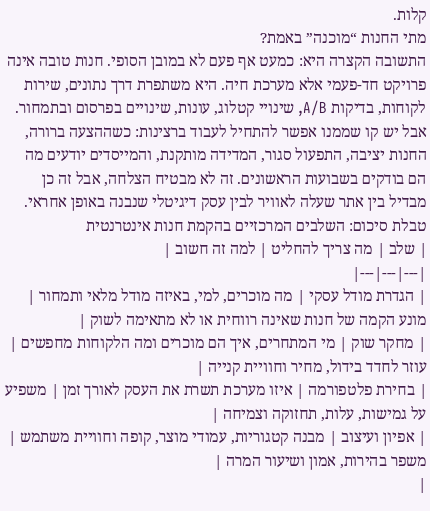קלות.
מתי החנות “מוכנה” באמת?
התשובה הקצרה היא: כמעט אף פעם לא במובן הסופי. חנות טובה אינה פרויקט חד-פעמי אלא מערכת חיה. היא משתפרת דרך נתונים, שירות לקוחות, בדיקות A/B, שינויי קטלוג, עונות, שינויים בפרסום ובתמחור.
אבל יש קו שממנו אפשר להתחיל לעבוד ברצינות: כשההצעה ברורה, החנות יציבה, התפעול סגור, המדידה מותקנת, והמייסדים יודעים מה הם בודקים בשבועות הראשונים. זה לא מבטיח הצלחה, אבל זה כן מבדיל בין אתר שעלה לאוויר לבין עסק דיגיטלי שנבנה באופן אחראי.
טבלת סיכום: השלבים המרכזיים בהקמת חנות אינטרנטית
| שלב | מה צריך להחליט | למה זה חשוב |
|---|---|---|
| הגדרת מודל עסקי | מה מוכרים, למי, באיזה מודל מלאי ותמחור | מונע הקמה של חנות שאינה רווחית או לא מתאימה לשוק |
| מחקר שוק | מי המתחרים, איך הם מוכרים ומה הלקוחות מחפשים | עוזר לחדד בידול, מחיר וחוויית קנייה |
| בחירת פלטפורמה | איזו מערכת תשרת את העסק לאורך זמן | משפיע על גמישות, עלות, תחזוקה וצמיחה |
| אפיון ועיצוב | מבנה קטגוריות, עמודי מוצר, קופה וחוויית משתמש | משפר בהירות, אמון ושיעור המרה |
|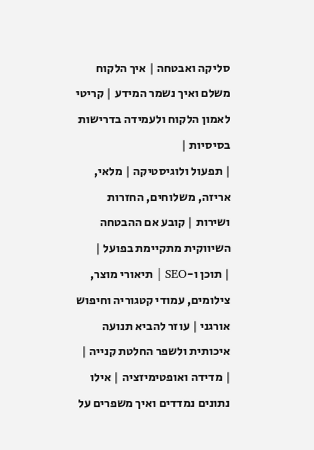סליקה ואבטחה | איך הלקוח משלם ואיך נשמר המידע | קריטי לאמון הלקוח ולעמידה בדרישות בסיסיות |
| תפעול ולוגיסטיקה | מלאי, אריזה, משלוחים, החזרות ושירות | קובע אם ההבטחה השיווקית מתקיימת בפועל |
| תוכן ו-SEO | תיאורי מוצר, צילומים, עמודי קטגוריה וחיפוש אורגני | עוזר להביא תנועה איכותית ולשפר החלטת קנייה |
| מדידה ואופטימיזציה | אילו נתונים נמדדים ואיך משפרים על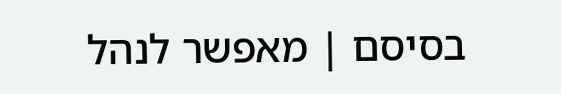בסיסם | מאפשר לנהל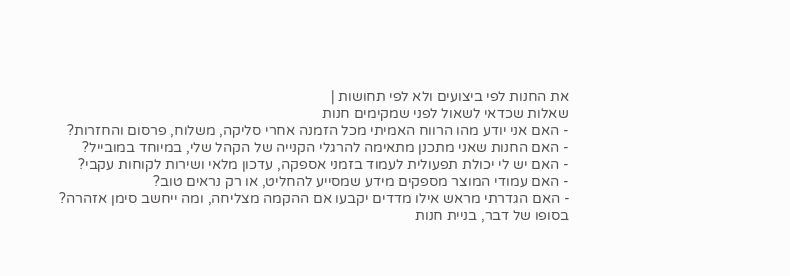את החנות לפי ביצועים ולא לפי תחושות |
שאלות שכדאי לשאול לפני שמקימים חנות
- האם אני יודע מהו הרווח האמיתי מכל הזמנה אחרי סליקה, משלוח, פרסום והחזרות?
- האם החנות שאני מתכנן מתאימה להרגלי הקנייה של הקהל שלי, במיוחד במובייל?
- האם יש לי יכולת תפעולית לעמוד בזמני אספקה, עדכון מלאי ושירות לקוחות עקבי?
- האם עמודי המוצר מספקים מידע שמסייע להחליט, או רק נראים טוב?
- האם הגדרתי מראש אילו מדדים יקבעו אם ההקמה מצליחה, ומה ייחשב סימן אזהרה?
בסופו של דבר, בניית חנות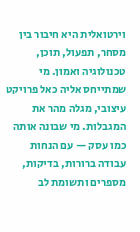וירטואלית היא חיבור בין מסחר, תפעול, תוכן, טכנולוגיה ואמון. מי שמתייחס אליה כאל פרויקט עיצובי, מגלה מהר את המגבלות. מי שבונה אותה כמו עסק — עם הנחות עבודה ברורות, בדיקות, מספרים ותשומת לב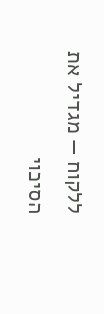ללקוח — מגדיל את הסיכוי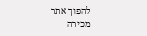להפוך אתר מכירה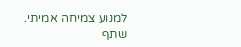למנוע צמיחה אמיתי.
שתף